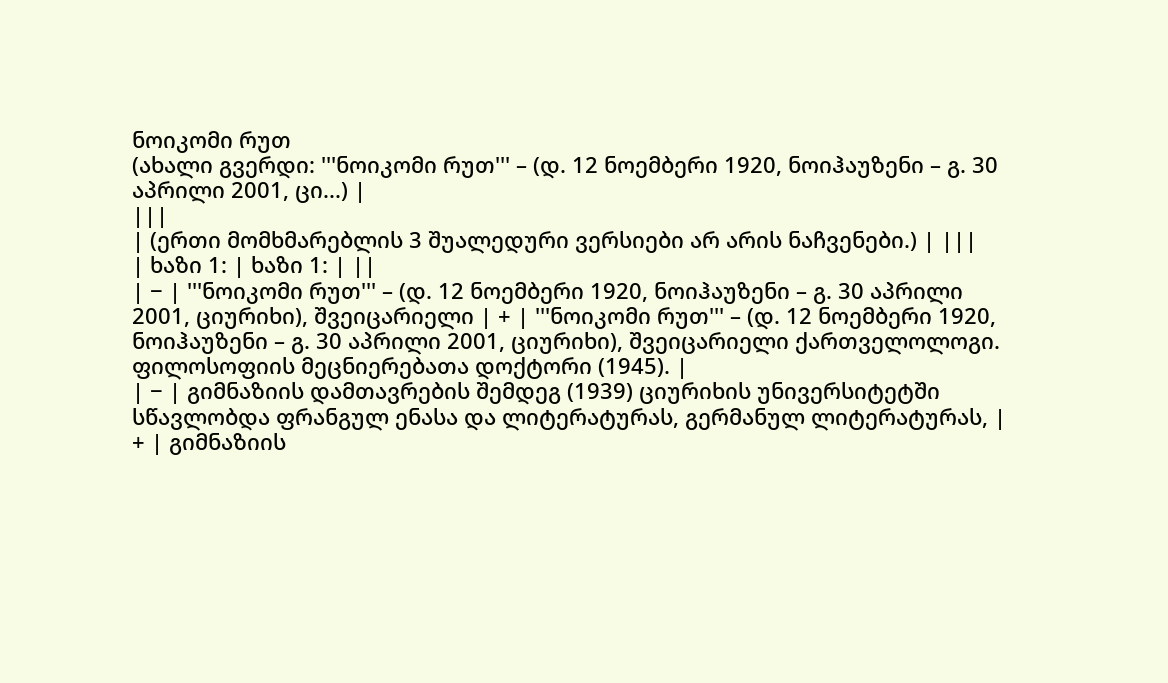ნოიკომი რუთ
(ახალი გვერდი: '''ნოიკომი რუთ''' – (დ. 12 ნოემბერი 1920, ნოიჰაუზენი – გ. 30 აპრილი 2001, ცი...) |
|||
| (ერთი მომხმარებლის 3 შუალედური ვერსიები არ არის ნაჩვენები.) | |||
| ხაზი 1: | ხაზი 1: | ||
| − | '''ნოიკომი რუთ''' – (დ. 12 ნოემბერი 1920, ნოიჰაუზენი – გ. 30 აპრილი 2001, ციურიხი), შვეიცარიელი | + | '''ნოიკომი რუთ''' – (დ. 12 ნოემბერი 1920, ნოიჰაუზენი – გ. 30 აპრილი 2001, ციურიხი), შვეიცარიელი ქართველოლოგი. ფილოსოფიის მეცნიერებათა დოქტორი (1945). |
| − | გიმნაზიის დამთავრების შემდეგ (1939) ციურიხის უნივერსიტეტში სწავლობდა ფრანგულ ენასა და ლიტერატურას, გერმანულ ლიტერატურას, | + | გიმნაზიის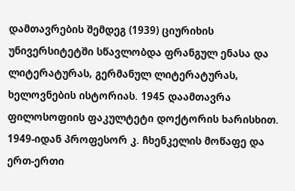დამთავრების შემდეგ (1939) ციურიხის უნივერსიტეტში სწავლობდა ფრანგულ ენასა და ლიტერატურას, გერმანულ ლიტერატურას, ხელოვნების ისტორიას. 1945 დაამთავრა ფილოსოფიის ფაკულტეტი დოქტორის ხარისხით. 1949-იდან პროფესორ კ. ჩხენკელის მოწაფე და ერთ-ერთი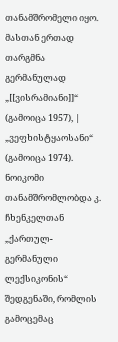თანამშრომელი იყო. მასთან ერთად თარგმნა გერმანულად „[[ვისრამიანი]]“ (გამოიცა 1957), |
„ვეფხისტყაოსანი“ (გამოიცა 1974). ნოიკომი თანამშრომლობდა კ. ჩხენკელთან „ქართულ-გერმანული ლექსიკონის“ შედგენაში, რომლის გამოცემაც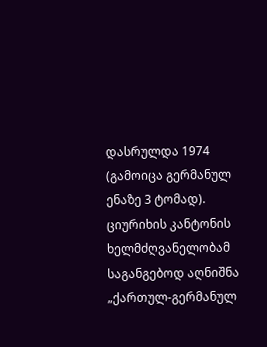დასრულდა 1974 (გამოიცა გერმანულ ენაზე 3 ტომად). ციურიხის კანტონის ხელმძღვანელობამ საგანგებოდ აღნიშნა „ქართულ-გერმანულ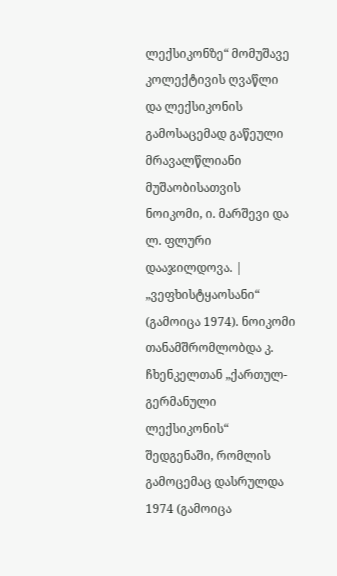ლექსიკონზე“ მომუშავე კოლექტივის ღვაწლი და ლექსიკონის გამოსაცემად გაწეული მრავალწლიანი მუშაობისათვის ნოიკომი, ი. მარშევი და ლ. ფლური დააჯილდოვა. | „ვეფხისტყაოსანი“ (გამოიცა 1974). ნოიკომი თანამშრომლობდა კ. ჩხენკელთან „ქართულ-გერმანული ლექსიკონის“ შედგენაში, რომლის გამოცემაც დასრულდა 1974 (გამოიცა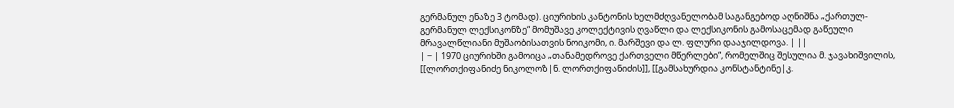გერმანულ ენაზე 3 ტომად). ციურიხის კანტონის ხელმძღვანელობამ საგანგებოდ აღნიშნა „ქართულ-გერმანულ ლექსიკონზე“ მომუშავე კოლექტივის ღვაწლი და ლექსიკონის გამოსაცემად გაწეული მრავალწლიანი მუშაობისათვის ნოიკომი, ი. მარშევი და ლ. ფლური დააჯილდოვა. | ||
| − | 1970 ციურიხში გამოიცა „თანამედროვე ქართველი მწერლები“, რომელშიც შესულია მ. ჯავახიშვილის, [[ლორთქიფანიძე ნიკოლოზ|ნ. ლორთქიფანიძის]], [[გამსახურდია კონსტანტინე|კ.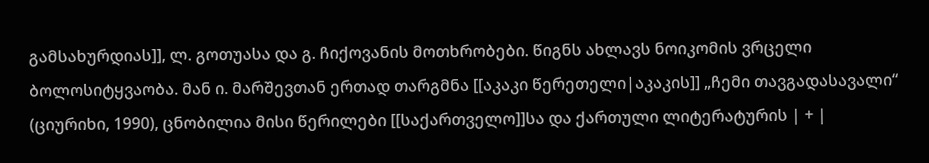გამსახურდიას]], ლ. გოთუასა და გ. ჩიქოვანის მოთხრობები. წიგნს ახლავს ნოიკომის ვრცელი ბოლოსიტყვაობა. მან ი. მარშევთან ერთად თარგმნა [[აკაკი წერეთელი|აკაკის]] „ჩემი თავგადასავალი“ (ციურიხი, 1990), ცნობილია მისი წერილები [[საქართველო]]სა და ქართული ლიტერატურის | + |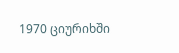1970 ციურიხში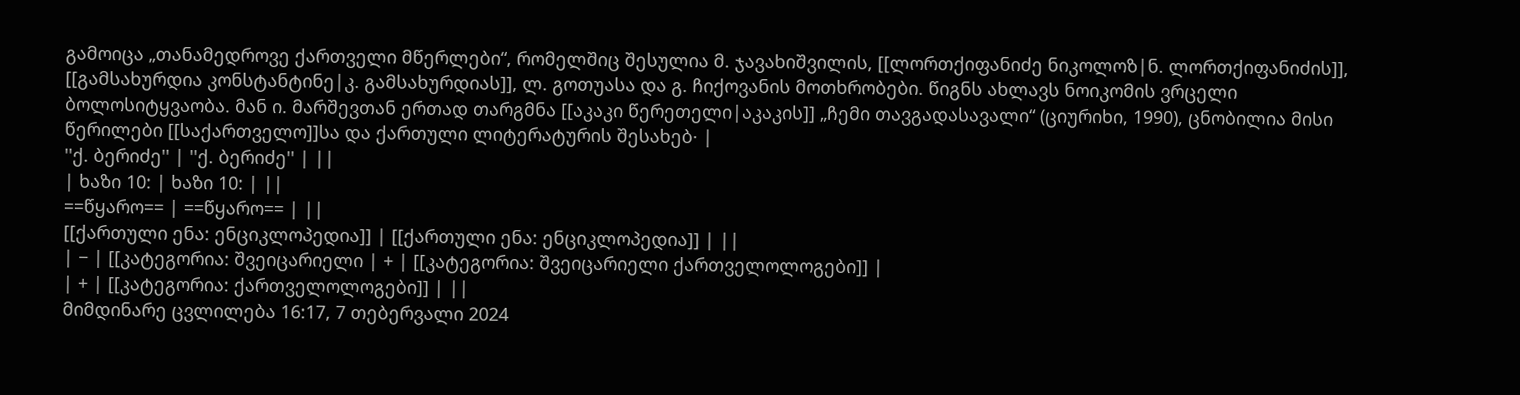გამოიცა „თანამედროვე ქართველი მწერლები“, რომელშიც შესულია მ. ჯავახიშვილის, [[ლორთქიფანიძე ნიკოლოზ|ნ. ლორთქიფანიძის]], [[გამსახურდია კონსტანტინე|კ. გამსახურდიას]], ლ. გოთუასა და გ. ჩიქოვანის მოთხრობები. წიგნს ახლავს ნოიკომის ვრცელი ბოლოსიტყვაობა. მან ი. მარშევთან ერთად თარგმნა [[აკაკი წერეთელი|აკაკის]] „ჩემი თავგადასავალი“ (ციურიხი, 1990), ცნობილია მისი წერილები [[საქართველო]]სა და ქართული ლიტერატურის შესახებ· |
''ქ. ბერიძე'' | ''ქ. ბერიძე'' | ||
| ხაზი 10: | ხაზი 10: | ||
==წყარო== | ==წყარო== | ||
[[ქართული ენა: ენციკლოპედია]] | [[ქართული ენა: ენციკლოპედია]] | ||
| − | [[კატეგორია: შვეიცარიელი | + | [[კატეგორია: შვეიცარიელი ქართველოლოგები]] |
| + | [[კატეგორია: ქართველოლოგები]] | ||
მიმდინარე ცვლილება 16:17, 7 თებერვალი 2024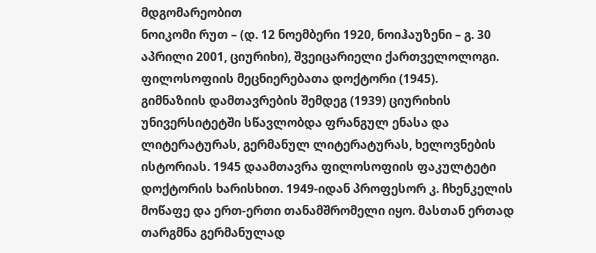მდგომარეობით
ნოიკომი რუთ – (დ. 12 ნოემბერი 1920, ნოიჰაუზენი – გ. 30 აპრილი 2001, ციურიხი), შვეიცარიელი ქართველოლოგი. ფილოსოფიის მეცნიერებათა დოქტორი (1945).
გიმნაზიის დამთავრების შემდეგ (1939) ციურიხის უნივერსიტეტში სწავლობდა ფრანგულ ენასა და ლიტერატურას, გერმანულ ლიტერატურას, ხელოვნების ისტორიას. 1945 დაამთავრა ფილოსოფიის ფაკულტეტი დოქტორის ხარისხით. 1949-იდან პროფესორ კ. ჩხენკელის მოწაფე და ერთ-ერთი თანამშრომელი იყო. მასთან ერთად თარგმნა გერმანულად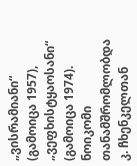„ვისრამიანი“ (გამოიცა 1957), „ვეფხისტყაოსანი“ (გამოიცა 1974). ნოიკომი თანამშრომლობდა კ. ჩხენკელთან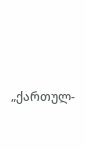„ქართულ-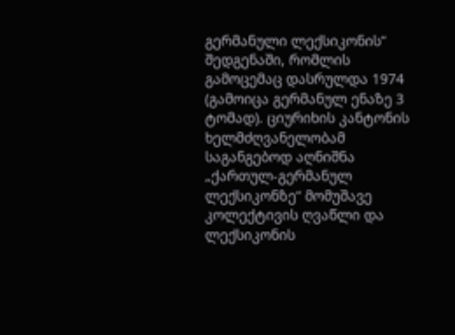გერმანული ლექსიკონის“ შედგენაში, რომლის გამოცემაც დასრულდა 1974 (გამოიცა გერმანულ ენაზე 3 ტომად). ციურიხის კანტონის ხელმძღვანელობამ საგანგებოდ აღნიშნა „ქართულ-გერმანულ ლექსიკონზე“ მომუშავე კოლექტივის ღვაწლი და ლექსიკონის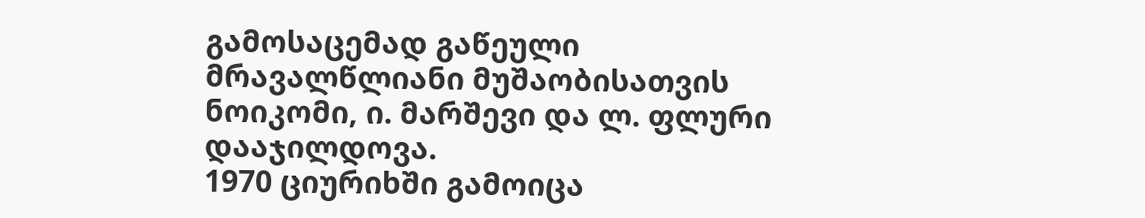გამოსაცემად გაწეული მრავალწლიანი მუშაობისათვის ნოიკომი, ი. მარშევი და ლ. ფლური დააჯილდოვა.
1970 ციურიხში გამოიცა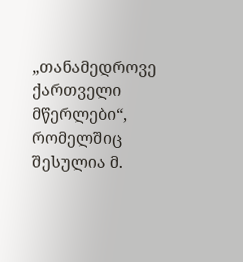„თანამედროვე ქართველი მწერლები“, რომელშიც შესულია მ.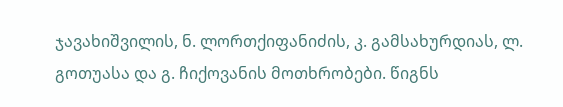ჯავახიშვილის, ნ. ლორთქიფანიძის, კ. გამსახურდიას, ლ. გოთუასა და გ. ჩიქოვანის მოთხრობები. წიგნს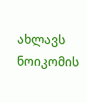ახლავს ნოიკომის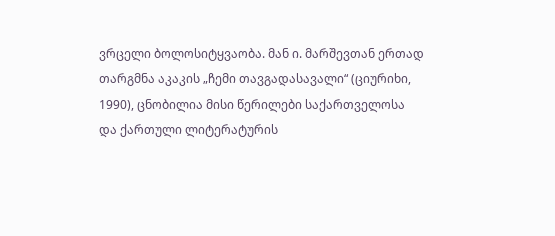ვრცელი ბოლოსიტყვაობა. მან ი. მარშევთან ერთად თარგმნა აკაკის „ჩემი თავგადასავალი“ (ციურიხი, 1990), ცნობილია მისი წერილები საქართველოსა და ქართული ლიტერატურის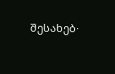შესახებ·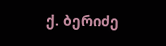ქ. ბერიძე